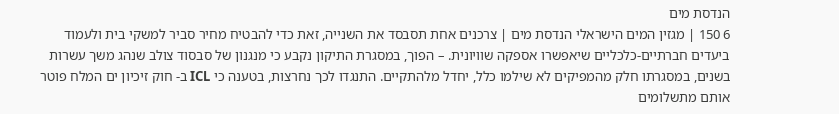הנדסת מים
6 150 | מגזין המים הישראלי הנדסת מים | צרכנים אחת תסבסד את השנייה, זאת כדי להבטיח מחיר סביר למשקי בית ולעמוד ביעדים חברתיים-כלכליים שיאפשרו אספקה שוויונית. – הפוך, במסגרת התיקון נקבע כי מנגנון של סבסוד צולב שנהג משך עשרות בשנים, במסגרתו חלק מהמפיקים לא שילמו כלל, יחדל מלהתקיים. התנגדו לכך נחרצות, בטענה כי ICL ב- חוק זיכיון ים המלח פוטר אותם מתשלומים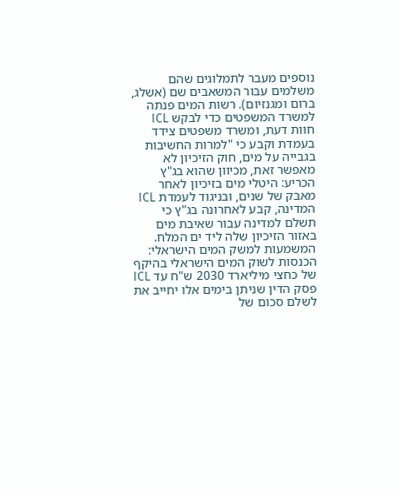נוספים מעבר לתמלוגים שהם משלמים עבור המשאבים שם (אשלג, ברום ומגנזיום). רשות המים פנתה למשרד המשפטים כדי לבקש ICL חוות דעת, ומשרד משפטים צידד בעמדת וקבע כי "למרות החשיבות בגבייה על מים, חוק הזיכיון לא מאפשר זאת, מכיוון שהוא בג"ץ הכריע: היטלי מים בזיכיון לאחר מאבק של שנים, ובניגוד לעמדת ICL המדינה, קבע לאחרונה בג"ץ כי תשלם למדינה עבור שאיבת מים באזור הזיכיון שלה ליד ים המלח. המשמעות למשק המים הישראלי: הכנסות לשוק המים הישראלי בהיקף של כחצי מיליארד 2030 ש"ח עד ICL פסק הדין שניתן בימים אלו יחייב את לשלם סכום של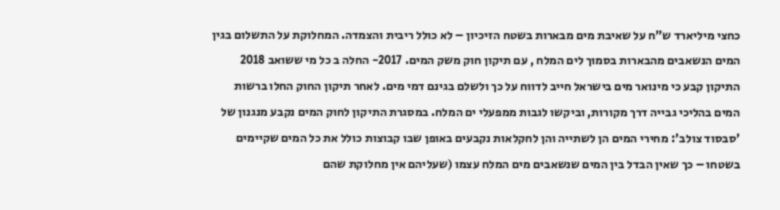כחצי מיליארד ש"ח על שאיבת מים מבארות בשטח הזיכיון – לא כולל ריבית והצמדה. המחלוקת על התשלום בגין המים הנשאבים מהבארות בסמוך לים המלח , עם תיקון חוק משק המים. 2017- החלה ב כל מי ששואב 2018 התיקון קבע כי מינואר מים בישראל חייב לדווח על כך ולשלם בגינם דמי מים. לאחר תיקון החוק החלו ברשות המים בהליכי גבייה דרך מקורות, וביקשו לגבות ממפעלי ים המלח. במסגרת התיקון לחוק המים נקבע מנגנון של 'סבסוד צולב': מחירי המים הן לשתייה והן לחקלאות נקבעים באופן שבו קבוצות כולל את כל המים שקיימים בשטחו – כך שאין הבדל בין המים שנשאבים מים המלח עצמו (שעליהם אין מחלוקת שהם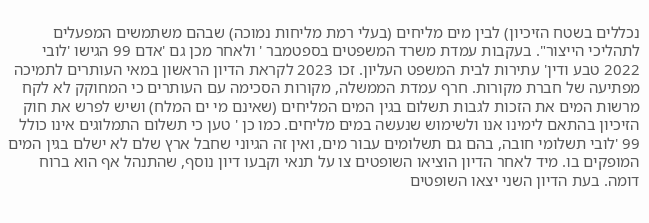נכללים בשטח הזיכיון) לבין מים מליחים (בעלי רמת מליחות נמוכה) שבהם משתמשים המפעלים לתהליכי הייצור". בעקבות עמדת משרד המשפטים בספטמבר ' ולאחר מכן גם 'אדם 99 הגישו 'לובי 2022 טבע ודין' עתירות לבית המשפט העליון. זכו 2023 לקראת הדיון הראשון במאי העותרים לתמיכה מפתיעה של חברת מקורות. חרף עמדת הממשלה, מקורות הסכימה עם העותרים כי המחוקק לא לקח מרשות המים את הזכות לגבות תשלום בגין המים המליחים (שאינם מי ים המלח) ושיש לפרש את חוק הזיכיון בהתאם לימינו אנו ולשימוש שנעשה במים מליחים. כמו כן ' טען כי תשלום התמלוגים אינו כולל 99 'לובי תשלומי חובה, בהם גם תשלומים עבור מים, ואין זה הגיוני שחבל ארץ שלם לא ישלם בגין המים המופקים בו. מיד לאחר הדיון הוציאו השופטים צו על תנאי וקבעו דיון נוסף, שהתנהל אף הוא ברוח דומה. בעת הדיון השני יצאו השופטים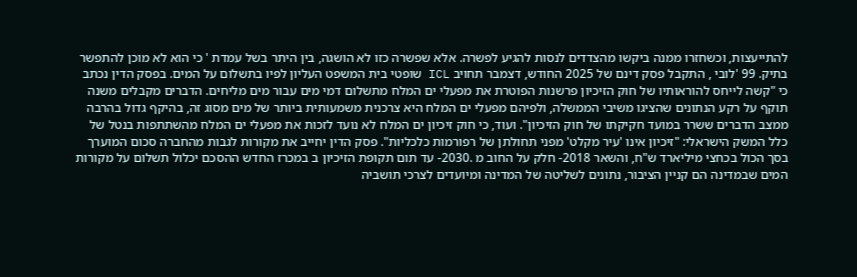להתייעצות, וכשחזרו ממנה ביקשו מהצדדים לנסות להגיע לפשרה. אלא שפשרה כזו לא הושגה, בין היתר בשל עמדת ' כי הוא לא מוכן להתפשר בתיק. 99 'לובי , התקבל פסק דינם של 2025 החודש, דצמבר תחויב ICL שופטי בית המשפט העליון לפיו בתשלום על המים. בפסק הדין נכתב כי "קשה לייחס להוראותיו של חוק הזיכיון פרשנות הפוטרת את מפעלי ים המלח מתשלום דמי מים עבור מים מליחים. הדברים מקבלים משנה תוקף על רקע הנתונים שהציגו משיבי הממשלה, ולפיהם מפעלי ים המלח היא צרכנית משמעותית ביותר של מים מסוג זה, בהיקף גדול בהרבה ממצב הדברים ששרר במועד חקיקתו של חוק הזיכיון". ועוד, כי חוק זיכיון ים המלח לא נועד לזכות את מפעלי ים המלח מהשתתפות בנטל של כלל המשק הישראלי: "זיכיון אינו 'עיר מקלט' מפני תחולתן של רפורמות כלכליות". פסק הדין יחייב את מקורות לגבות מהחברה סכום המוערך בסך הכול בכחצי מיליארד ש"ח, והשאר 2018- חלק על החוב מ .2030- עד תום תקופת הזיכיון ב במכרז החדש ההסכם יכלול תשלום על מקורות המים שבמדינה הם קניין הציבור, נתונים לשליטה של המדינה ומיועדים לצרכי תושביה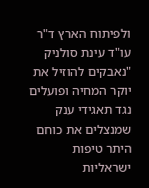ולפיתוח הארץ ד"ר עו"ד עינת סולניק "נאבקים להוזיל את יוקר המחיה ופועלים נגד תאגידי ענק שמנצלים את כוחם היתר טיפות ישראליות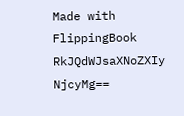Made with FlippingBook
RkJQdWJsaXNoZXIy NjcyMg==